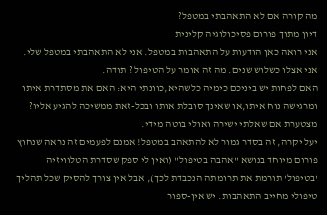מה קורה אם לא התאהבתי במטפל?
דיון מתוך פורום פסיכולוגיה קלינית
אני רואה כאן הודעות על התאהבות במטפל. אני לא התאהבתי במטפל שלי. אני אצלו כשלוש שנים. מה זה אומר על הטיפול ? תודה.
האם לפחות יש ביניכם כימיה כלשהיא,כוונתי היא: האם את מסתדרת איתו ומרגישה נוח איתו,או שאינך סובלת אותו ובכל-זאת ממשיכה להגיע אליו? מצטערת אם שאלתי ישירה ואולי בוטה מידי.
יעל יקרה, זה בסדר גמור לא להתאהב במטפל! אמנם לפעמים זה נראה שנחוץ פורום מיוחד בנושא "אהבה בטיפול" (ואין לי ספק שסדרת הטלוויזיה 'בטיפול' תורמת את תרומתה הנכבדת לכך), אבל אין צורך להסיק שכל תהליך טיפולי מחייב התאהבות. יש אין-ספור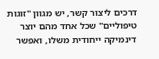דרכים ליצור קשר, יש מגוון "זוגות טיפוליים" שכל אחד מהם יוצר דינמיקה ייחודית משלו, ואפשר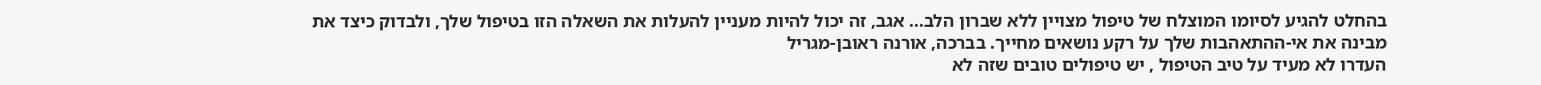בהחלט להגיע לסיומו המוצלח של טיפול מצויין ללא שברון הלב... אגב, זה יכול להיות מעניין להעלות את השאלה הזו בטיפול שלך, ולבדוק כיצד את מבינה את אי-ההתאהבות שלך על רקע נושאים מחייך. בברכה, אורנה ראובן-מגריל
העדרו לא מעיד על טיב הטיפול , יש טיפולים טובים שזה לא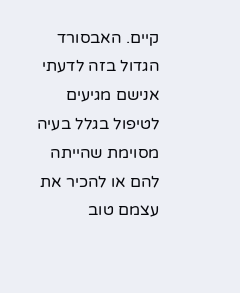קיים. האבסורד הגדול בזה לדעתי אנישם מגיעים לטיפול בגלל בעיה מסוימת שהייתה להם או להכיר את עצמם טוב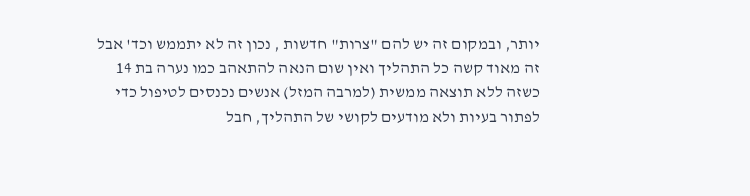יותר, ובמקום זה יש להם "צרות" חדשות , נכון זה לא יתממש וכד' אבל זה מאוד קשה כל התהליך ואין שום הנאה להתאהב כמו נערה בת 14 כשזה ללא תוצאה ממשית (למרבה המזל) אנשים נכנסים לטיפול כדי לפתור בעיות ולא מודעים לקושי של התהליך, חבל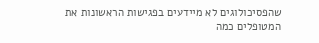שהפסיכולוגים לא מיידעים בפגישות הראשונות את המטופלים כמה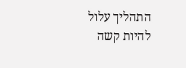התהליך עלול להיות קשה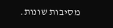מסיבות שונות.